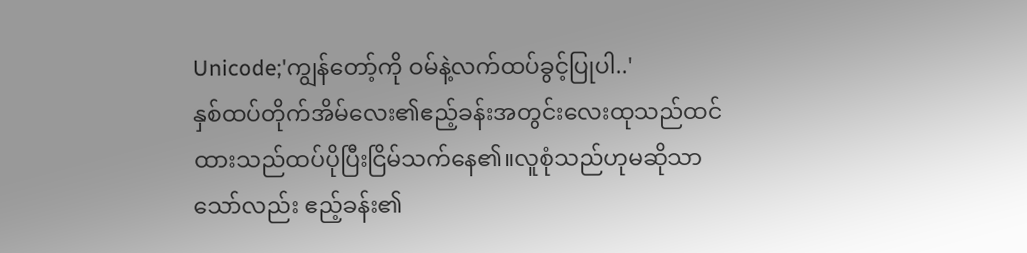Unicode;'ကျွန်တော့်ကို ဝမ်နဲ့လက်ထပ်ခွင့်ပြုပါ..'
နှစ်ထပ်တိုက်အိမ်လေး၏ဧည့်ခန်းအတွင်းလေးထုသည်ထင်ထားသည်ထပ်ပိုပြီးငြိမ်သက်နေ၏။လူစုံသည်ဟုမဆိုသာသော်လည်း ဧည့်ခန်း၏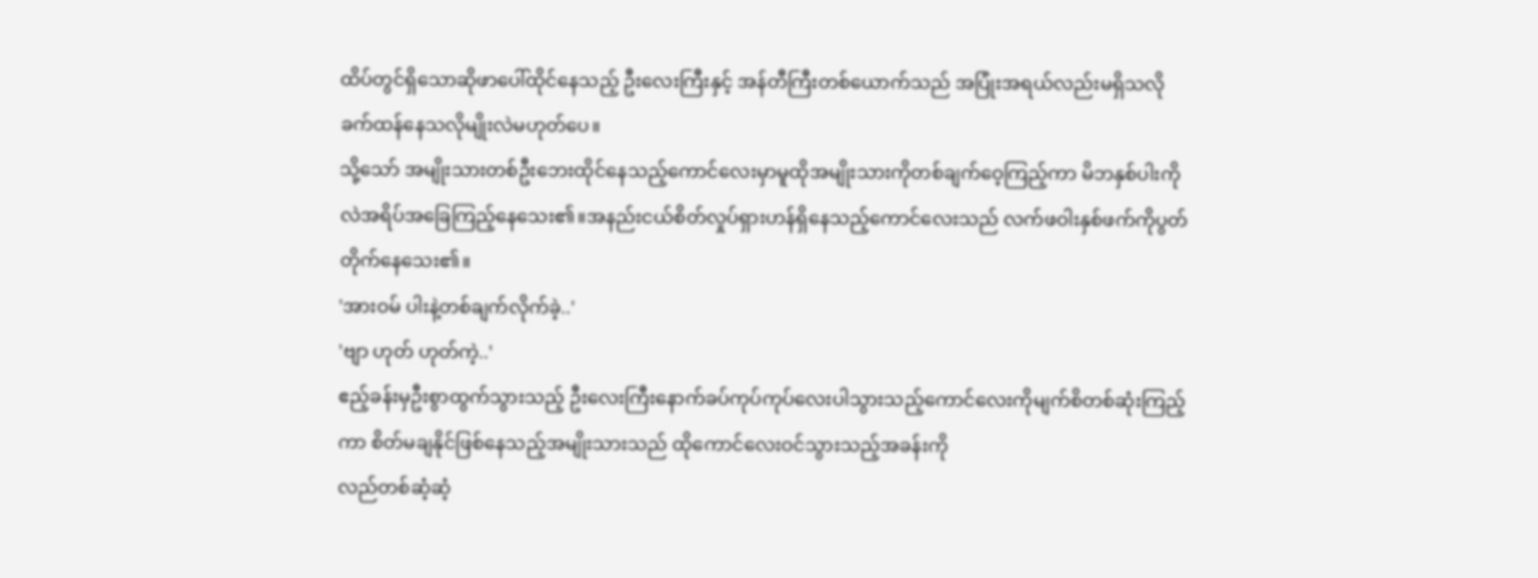ထိပ်တွင်ရှိသောဆိုဖာပေါ်ထိုင်နေသည့် ဦးလေးကြီးနှင့် အန်တီကြီးတစ်ယောက်သည် အပြုံးအရယ်လည်းမရှိသလို ခက်ထန်နေသလိုမျိုးလဲမဟုတ်ပေ။
သို့သော် အမျိုးသားတစ်ဦးဘေးထိုင်နေသည့်ကောင်လေးမှာမူထိုအမျိုးသားကိုတစ်ချက်ဝေ့ကြည့်ကာ မိဘနှစ်ပါးကိုလဲအရိပ်အခြေကြည့်နေသေး၏။အနည်းငယ်စိတ်လှုပ်ရှားဟန်ရှိနေသည့်ကောင်လေးသည် လက်ဖဝါးနှစ်ဖက်ကိုပွတ်တိုက်နေသေး၏။
'အားဝမ် ပါးနဲ့တစ်ချက်လိုက်ခဲ့..'
'ဗျာ ဟုတ် ဟုတ်ကဲ့..'
ဧည့်ခန်းမှဦးစွာထွက်သွားသည့် ဦးလေးကြီးနောက်ခပ်ကုပ်ကုပ်လေးပါသွားသည့်ကောင်လေးကိုမျက်စိတစ်ဆုံးကြည့်ကာ စိတ်မချနိုင်ဖြစ်နေသည့်အမျိုးသားသည် ထိုကောင်လေးဝင်သွားသည့်အခန်းကို
လည်တစ်ဆံ့ဆံ့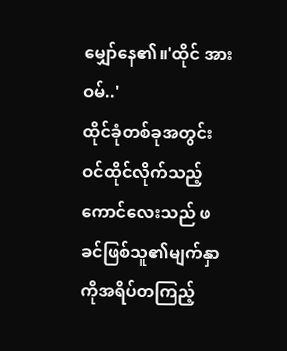မျှော်နေ၏။'ထိုင် အားဝမ်..'
ထိုင်ခုံတစ်ခုအတွင်းဝင်ထိုင်လိုက်သည့်ကောင်လေးသည် ဖခင်ဖြစ်သူ၏မျက်နှာကိုအရိပ်တကြည့်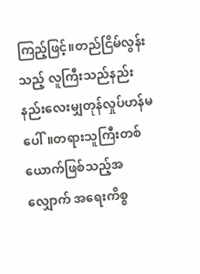ကြည့်ဖြင့်။တည်ငြိမ်လွန်းသည့် လူကြီးသည်နည်းနည်းလေးမျှတုန်လှုပ်ဟန်မပေါ်။တရားသူကြီးတစ်ယောက်ဖြစ်သည့်အလျှောက် အရေးကိစ္စ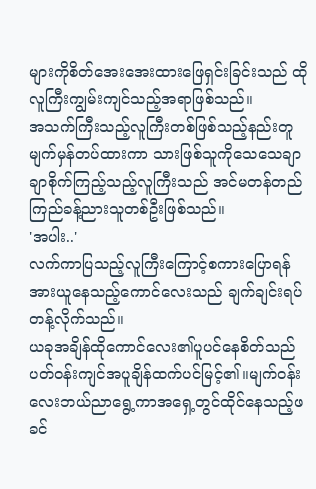များကိုစိတ်အေးအေးထားဖြေရှင်းခြင်းသည် ထိုလူကြီးကျွမ်းကျင်သည့်အရာဖြစ်သည်။
အသက်ကြီးသည့်လူကြီးတစ်ဖြစ်သည့်နည်းတူ မျက်မှန်တပ်ထားကာ သားဖြစ်သူကိုသေသေချာချာစိုက်ကြည့်သည့်လူကြီးသည် အင်မတန်တည်ကြည်ခန့်ညားသူတစ်ဦးဖြစ်သည်။
'အပါး..'
လက်ကာပြသည့်လူကြီးကြောင့်စကားပြောရန်အားယူနေသည့်ကောင်လေးသည် ချက်ချင်းရပ်တန့်လိုက်သည်။
ယခုအချိန်ထိုကောင်လေး၏ပူပင်နေစိတ်သည် ပတ်ဝန်းကျင်အပူချိန်ထက်ပင်မြင့်၏။မျက်ဝန်းလေးဘယ်ညာရွေ့ကာအရှေ့တွင်ထိုင်နေသည့်ဖခင်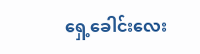ရှေ့ခေါင်းလေး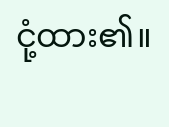ငုံ့ထား၏။